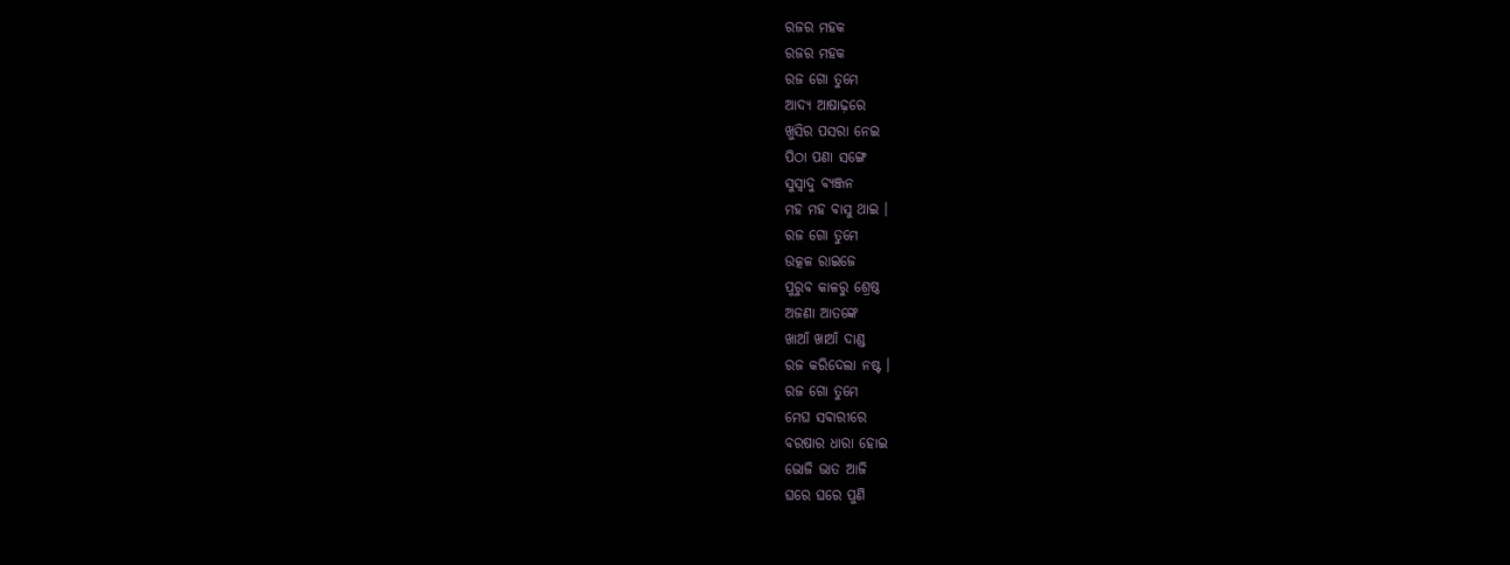ରଜର ମହକ
ରଜର ମହକ
ରଜ ଗୋ ତୁମେ
ଆଦ୍ୟ ଆଷାଢ଼ରେ
ଖୁସିର ପସରା ନେଇ
ପିଠା ପଣା ସଙ୍ଗେ
ସୁସ୍ଵାଦୁ ବ୍ୟଞ୍ଜନ
ମହ ମହ ବାସୁ ଥାଇ ।
ରଜ ଗୋ ତୁମେ
ଉତ୍କଳ ରାଇଜେ
ପୁରୁବ କାଳରୁ ଶ୍ରେଷ୍ଠ
ଅଜଣା ଆତଙ୍କେ
ଖାଆଁ ଖାଆଁ ଦାଣ୍ଡ
ରଜ କରିଦେଲା ନଷ୍ଟ ।
ରଜ ଗୋ ତୁମେ
ମେଘ ସବାରୀରେ
ବରଷାର ଧାରା ହୋଇ
ଭୋଜି ଭାତ ଆଜି
ଘରେ ଘରେ ପୁଣି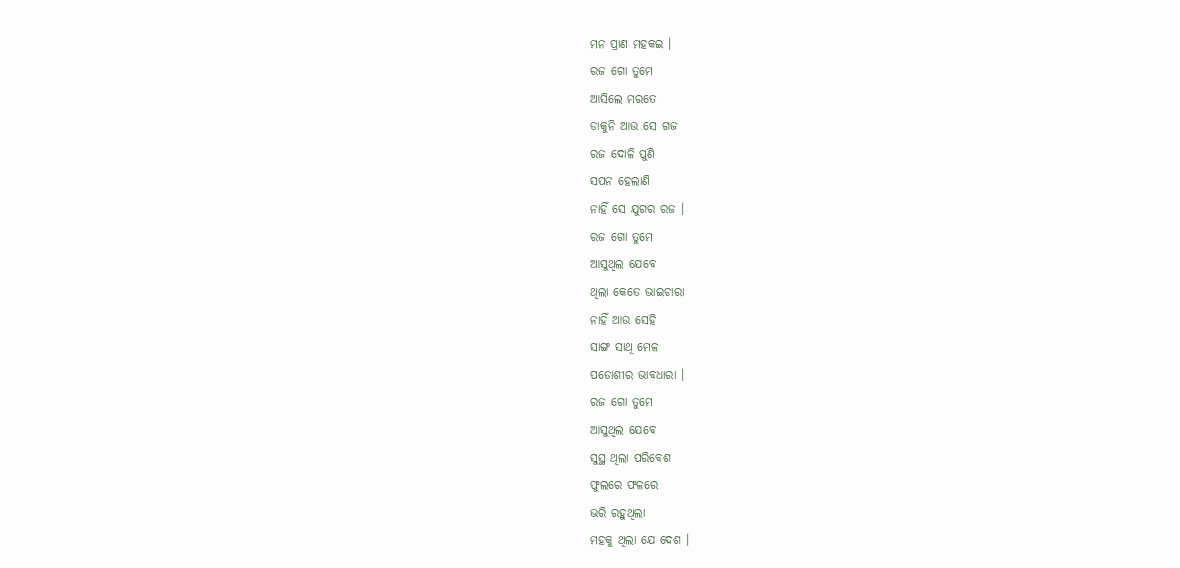ମନ ପ୍ରାଣ ମହକଇ ।
ରଜ ଗୋ ତୁମେ
ଆସିଲେ ମରତେ
ଡାକୁନି ଆଉ ସେ ଗଜ
ରଜ ଦୋଳି ପୁଣି
ସପନ ହେଲାଣି
ନାହିଁ ସେ ଯୁଗର ରଜ ।
ରଜ ଗୋ ତୁମେ
ଆସୁଥିଲ ଯେବେ
ଥିଲା କେତେ ଭାଇଚାରା
ନାହିଁ ଆଉ ସେହି
ସାଙ୍ଗ ସାଥି ମେଳ
ପଡୋଶୀର ଭାବଧାରା ।
ରଜ ଗୋ ତୁମେ
ଆସୁଥିଲ ଯେବେ
ସୁସ୍ଥ ଥିଲା ପରିବେଶ
ଫୁଲରେ ଫଳରେ
ଭରି ରହୁଥିଲା
ମହକୁ ଥିଲା ଯେ ଦେଶ ।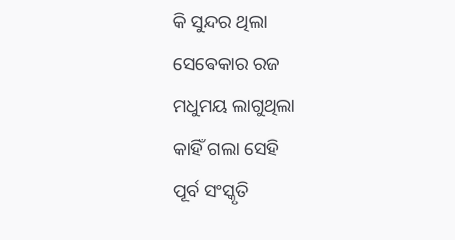କି ସୁନ୍ଦର ଥିଲା
ସେଵେକାର ରଜ
ମଧୁମୟ ଲାଗୁଥିଲା
କାହିଁ ଗଲା ସେହି
ପୂର୍ବ ସଂସ୍କୃତି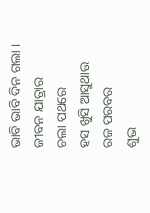ଭାବି ଭାବି ଦିନ ଗଲା ।
ଜୀବନ ଯାତ୍ରାର
ଚଲା ପଥରେ
ହସ ଖୁସି ଆସୁଥାଉ
ରଜ ପରବର
ଶୁଭ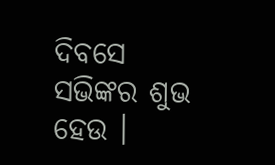ଦିବସେ
ସଭିଙ୍କର ଶୁଭ ହେଉ ।